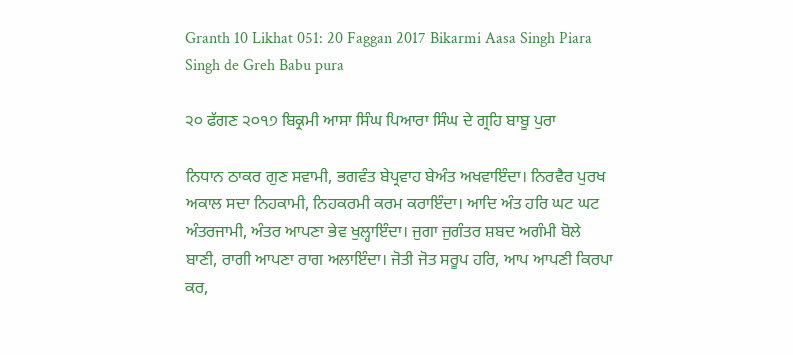Granth 10 Likhat 051: 20 Faggan 2017 Bikarmi Aasa Singh Piara Singh de Greh Babu pura

੨੦ ਫੱਗਣ ੨੦੧੭ ਬਿਕ੍ਰਮੀ ਆਸਾ ਸਿੰਘ ਪਿਆਰਾ ਸਿੰਘ ਦੇ ਗ੍ਰਹਿ ਬਾਬੂ ਪੁਰਾ

ਨਿਧਾਨ ਠਾਕਰ ਗੁਣ ਸਵਾਮੀ, ਭਗਵੰਤ ਬੇਪ੍ਰਵਾਹ ਬੇਅੰਤ ਅਖਵਾਇੰਦਾ। ਨਿਰਵੈਰ ਪੁਰਖ ਅਕਾਲ ਸਦਾ ਨਿਹਕਾਮੀ, ਨਿਹਕਰਮੀ ਕਰਮ ਕਰਾਇੰਦਾ। ਆਦਿ ਅੰਤ ਹਰਿ ਘਟ ਘਟ ਅੰਤਰਜਾਮੀ, ਅੰਤਰ ਆਪਣਾ ਭੇਵ ਖੁਲ੍ਹਾਇੰਦਾ। ਜੁਗਾ ਜੁਗੰਤਰ ਸ਼ਬਦ ਅਗੰਮੀ ਬੋਲੇ ਬਾਣੀ, ਰਾਗੀ ਆਪਣਾ ਰਾਗ ਅਲਾਇੰਦਾ। ਜੋਤੀ ਜੋਤ ਸਰੂਪ ਹਰਿ, ਆਪ ਆਪਣੀ ਕਿਰਪਾ ਕਰ,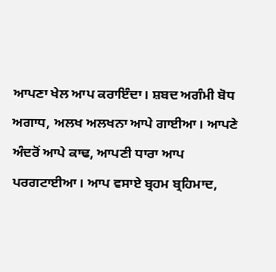ਆਪਣਾ ਖੇਲ ਆਪ ਕਰਾਇੰਦਾ। ਸ਼ਬਦ ਅਗੰਮੀ ਬੋਧ ਅਗਾਧ, ਅਲਖ ਅਲਖਨਾ ਆਪੇ ਗਾਈਆ। ਆਪਣੇ ਅੰਦਰੋਂ ਆਪੇ ਕਾਢ, ਆਪਣੀ ਧਾਰਾ ਆਪ ਪਰਗਟਾਈਆ। ਆਪ ਵਸਾਏ ਬ੍ਰਹਮ ਬ੍ਰਹਿਮਾਦ,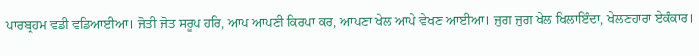ਪਾਰਬ੍ਰਹਮ ਵਡੀ ਵਡਿਆਈਆ। ਜੋਤੀ ਜੋਤ ਸਰੂਪ ਹਰਿ, ਆਪ ਆਪਣੀ ਕਿਰਪਾ ਕਰ, ਆਪਣਾ ਖੇਲ ਆਪੇ ਵੇਖਣ ਆਈਆ। ਜੁਗ ਜੁਗ ਖੇਲ ਖਿਲਾਇੰਦਾ, ਖੇਲਣਹਾਰਾ ਏਕੰਕਾਰ।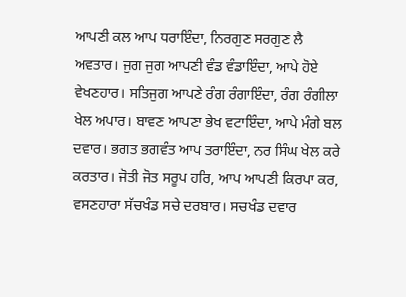ਆਪਣੀ ਕਲ ਆਪ ਧਰਾਇੰਦਾ, ਨਿਰਗੁਣ ਸਰਗੁਣ ਲੈ ਅਵਤਾਰ। ਜੁਗ ਜੁਗ ਆਪਣੀ ਵੰਡ ਵੰਡਾਇੰਦਾ, ਆਪੇ ਹੋਏ ਵੇਖਣਹਾਰ। ਸਤਿਜੁਗ ਆਪਣੇ ਰੰਗ ਰੰਗਾਇੰਦਾ, ਰੰਗ ਰੰਗੀਲਾ ਖੇਲ ਅਪਾਰ। ਬਾਵਣ ਆਪਣਾ ਭੇਖ ਵਟਾਇੰਦਾ, ਆਪੇ ਮੰਗੇ ਬਲ ਦਵਾਰ। ਭਗਤ ਭਗਵੰਤ ਆਪ ਤਰਾਇੰਦਾ, ਨਰ ਸਿੰਘ ਖੇਲ ਕਰੇ ਕਰਤਾਰ। ਜੋਤੀ ਜੋਤ ਸਰੂਪ ਹਰਿ, ਆਪ ਆਪਣੀ ਕਿਰਪਾ ਕਰ, ਵਸਣਹਾਰਾ ਸੱਚਖੰਡ ਸਚੇ ਦਰਬਾਰ। ਸਚਖੰਡ ਦਵਾਰ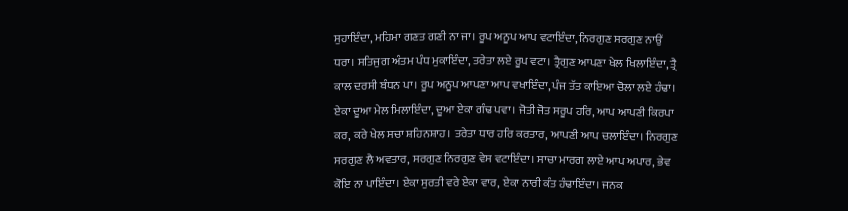ਸੁਹਾਇੰਦਾ, ਮਹਿਮਾ ਗਣਤ ਗਣੀ ਨਾ ਜਾ। ਰੂਪ ਅਨੂਪ ਆਪ ਵਟਾਇੰਦਾ, ਨਿਰਗੁਣ ਸਰਗੁਣ ਨਾਉਂ ਧਰਾ। ਸਤਿਜੁਗ ਅੰਤਮ ਪੰਧ ਮੁਕਾਇੰਦਾ, ਤਰੇਤਾ ਲਏ ਰੂਪ ਵਟਾ। ਤ੍ਰੈਗੁਣ ਆਪਣਾ ਖੇਲ ਖਿਲਾਇੰਦਾ, ਤ੍ਰੈ ਕਾਲ ਦਰਸੀ ਬੰਧਨ ਪਾ। ਰੂਪ ਅਨੂਪ ਆਪਣਾ ਆਪ ਵਖਾਇੰਦਾ, ਪੰਜ ਤੱਤ ਕਾਇਆ ਚੋਲਾ ਲਏ ਹੰਢਾ। ਏਕਾ ਦੂਆ ਮੇਲ ਮਿਲਾਇੰਦਾ, ਦੂਆ ਏਕਾ ਗੰਢ ਪਵਾ। ਜੋਤੀ ਜੋਤ ਸਰੂਪ ਹਰਿ, ਆਪ ਆਪਣੀ ਕਿਰਪਾ ਕਰ, ਕਰੇ ਖੇਲ ਸਚਾ ਸ਼ਹਿਨਸ਼ਾਹ। ਤਰੇਤਾ ਧਾਰ ਹਰਿ ਕਰਤਾਰ, ਆਪਣੀ ਆਪ ਚਲਾਇੰਦਾ। ਨਿਰਗੁਣ ਸਰਗੁਣ ਲੈ ਅਵਤਾਰ, ਸਰਗੁਣ ਨਿਰਗੁਣ ਵੇਸ ਵਟਾਇੰਦਾ। ਸਾਚਾ ਮਾਰਗ ਲਾਏ ਆਪ ਅਪਾਰ, ਭੇਵ ਕੋਇ ਨਾ ਪਾਇੰਦਾ। ਏਕਾ ਸੁਰਤੀ ਵਰੇ ਏਕਾ ਵਾਰ, ਏਕਾ ਨਾਰੀ ਕੰਤ ਹੰਢਾਇੰਦਾ। ਜਨਕ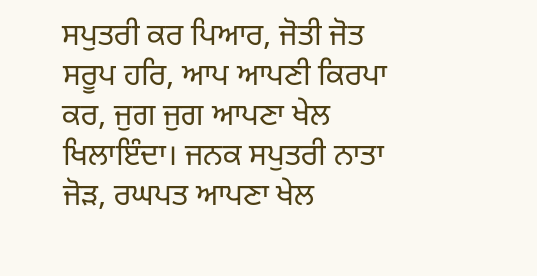ਸਪੁਤਰੀ ਕਰ ਪਿਆਰ, ਜੋਤੀ ਜੋਤ ਸਰੂਪ ਹਰਿ, ਆਪ ਆਪਣੀ ਕਿਰਪਾ ਕਰ, ਜੁਗ ਜੁਗ ਆਪਣਾ ਖੇਲ ਖਿਲਾਇੰਦਾ। ਜਨਕ ਸਪੁਤਰੀ ਨਾਤਾ ਜੋੜ, ਰਘਪਤ ਆਪਣਾ ਖੇਲ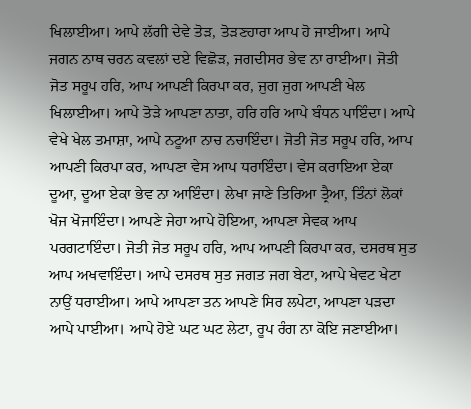ਖਿਲਾਈਆ। ਆਪੇ ਲੱਗੀ ਦੇਵੇ ਤੋੜ, ਤੋੜਣਹਾਰਾ ਆਪ ਹੋ ਜਾਈਆ। ਆਪੇ ਜਗਨ ਨਾਥ ਚਰਨ ਕਵਲਾਂ ਦਏ ਵਿਛੋੜ, ਜਗਦੀਸਰ ਭੇਵ ਨਾ ਰਾਈਆ। ਜੋਤੀ ਜੋਤ ਸਰੂਪ ਹਰਿ, ਆਪ ਆਪਣੀ ਕਿਰਪਾ ਕਰ, ਜੁਗ ਜੁਗ ਆਪਣੀ ਖੇਲ ਖਿਲਾਈਆ। ਆਪੇ ਤੋੜੇ ਆਪਣਾ ਨਾਤਾ, ਹਰਿ ਹਰਿ ਆਪੇ ਬੰਧਨ ਪਾਇੰਦਾ। ਆਪੇ ਵੇਖੇ ਖੇਲ ਤਮਾਸ਼ਾ, ਆਪੇ ਨਟੂਆ ਨਾਚ ਨਚਾਇੰਦਾ। ਜੋਤੀ ਜੋਤ ਸਰੂਪ ਹਰਿ, ਆਪ ਆਪਣੀ ਕਿਰਪਾ ਕਰ, ਆਪਣਾ ਵੇਸ ਆਪ ਧਰਾਇੰਦਾ। ਵੇਸ ਕਰਾਇਆ ਏਕਾ ਦੂਆ, ਦੂਆ ਏਕਾ ਭੇਵ ਨਾ ਆਇੰਦਾ। ਲੇਖਾ ਜਾਣੇ ਤਿਰਿਆ ਤ੍ਰੈਆ, ਤਿੰਨਾਂ ਲੋਕਾਂ ਖੋਜ ਖੋਜਾਇੰਦਾ। ਆਪਣੇ ਜੇਹਾ ਆਪੇ ਹੋਇਆ, ਆਪਣਾ ਸੇਵਕ ਆਪ ਪਰਗਟਾਇੰਦਾ। ਜੋਤੀ ਜੋਤ ਸਰੂਪ ਹਰਿ, ਆਪ ਆਪਣੀ ਕਿਰਪਾ ਕਰ, ਦਸਰਥ ਸੁਤ ਆਪ ਅਖਵਾਇੰਦਾ। ਆਪੇ ਦਸਰਥ ਸੁਤ ਜਗਤ ਜਗ ਬੇਟਾ, ਆਪੇ ਖੇਵਟ ਖੇਟਾ ਨਾਉਂ ਧਰਾਈਆ। ਆਪੇ ਆਪਣਾ ਤਨ ਆਪਣੇ ਸਿਰ ਲਪੇਟਾ, ਆਪਣਾ ਪੜਦਾ ਆਪੇ ਪਾਈਆ। ਆਪੇ ਹੋਏ ਘਟ ਘਟ ਲੇਟਾ, ਰੂਪ ਰੰਗ ਨਾ ਕੋਇ ਜਣਾਈਆ।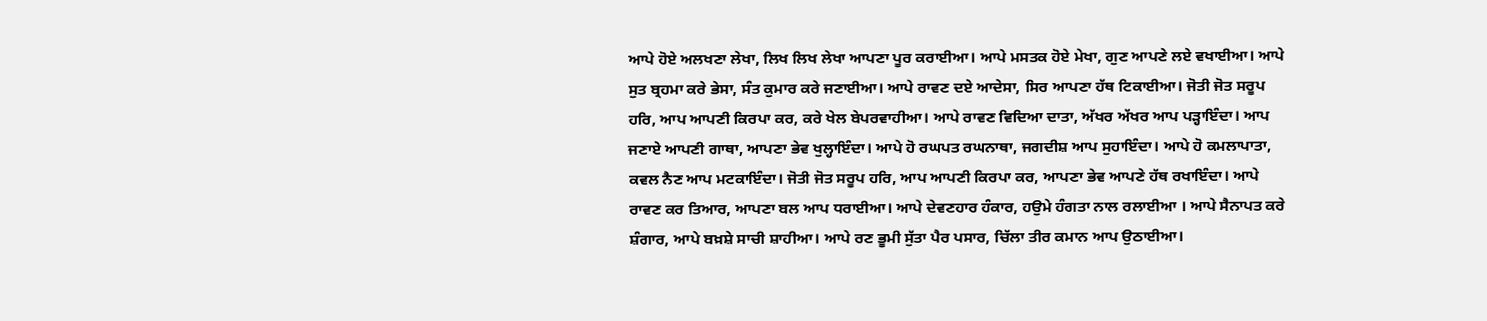ਆਪੇ ਹੋਏ ਅਲਖਣਾ ਲੇਖਾ, ਲਿਖ ਲਿਖ ਲੇਖਾ ਆਪਣਾ ਪੂਰ ਕਰਾਈਆ। ਆਪੇ ਮਸਤਕ ਹੋਏ ਮੇਖਾ, ਗੁਣ ਆਪਣੇ ਲਏ ਵਖਾਈਆ। ਆਪੇ ਸੁਤ ਬ੍ਰਹਮਾ ਕਰੇ ਭੇਸਾ, ਸੰਤ ਕੁਮਾਰ ਕਰੇ ਜਣਾਈਆ। ਆਪੇ ਰਾਵਣ ਦਏ ਆਦੇਸਾ, ਸਿਰ ਆਪਣਾ ਹੱਥ ਟਿਕਾਈਆ। ਜੋਤੀ ਜੋਤ ਸਰੂਪ ਹਰਿ, ਆਪ ਆਪਣੀ ਕਿਰਪਾ ਕਰ, ਕਰੇ ਖੇਲ ਬੇਪਰਵਾਹੀਆ। ਆਪੇ ਰਾਵਣ ਵਿਦਿਆ ਦਾਤਾ, ਅੱਖਰ ਅੱਖਰ ਆਪ ਪੜ੍ਹਾਇੰਦਾ। ਆਪ ਜਣਾਏ ਆਪਣੀ ਗਾਥਾ, ਆਪਣਾ ਭੇਵ ਖੁਲ੍ਹਾਇੰਦਾ। ਆਪੇ ਹੋ ਰਘਪਤ ਰਘਨਾਥਾ, ਜਗਦੀਸ਼ ਆਪ ਸੁਹਾਇੰਦਾ। ਆਪੇ ਹੋ ਕਮਲਾਪਾਤਾ, ਕਵਲ ਨੈਣ ਆਪ ਮਟਕਾਇੰਦਾ। ਜੋਤੀ ਜੋਤ ਸਰੂਪ ਹਰਿ, ਆਪ ਆਪਣੀ ਕਿਰਪਾ ਕਰ, ਆਪਣਾ ਭੇਵ ਆਪਣੇ ਹੱਥ ਰਖਾਇੰਦਾ। ਆਪੇ ਰਾਵਣ ਕਰ ਤਿਆਰ, ਆਪਣਾ ਬਲ ਆਪ ਧਰਾਈਆ। ਆਪੇ ਦੇਵਣਹਾਰ ਹੰਕਾਰ, ਹਉਮੇ ਹੰਗਤਾ ਨਾਲ ਰਲਾਈਆ । ਆਪੇ ਸੈਨਾਪਤ ਕਰੇ ਸ਼ੰਗਾਰ, ਆਪੇ ਬਖ਼ਸ਼ੇ ਸਾਚੀ ਸ਼ਾਹੀਆ। ਆਪੇ ਰਣ ਭੂਮੀ ਸੁੱਤਾ ਪੈਰ ਪਸਾਰ, ਚਿੱਲਾ ਤੀਰ ਕਮਾਨ ਆਪ ਉਠਾਈਆ।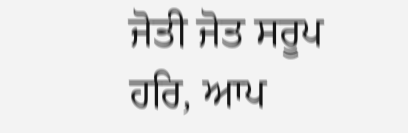ਜੋਤੀ ਜੋਤ ਸਰੂਪ ਹਰਿ, ਆਪ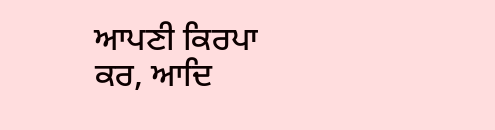ਆਪਣੀ ਕਿਰਪਾ ਕਰ, ਆਦਿ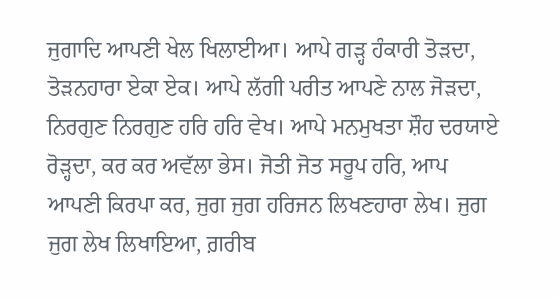ਜੁਗਾਦਿ ਆਪਣੀ ਖੇਲ ਖਿਲਾਈਆ। ਆਪੇ ਗੜ੍ਹ ਹੰਕਾਰੀ ਤੋੜਦਾ, ਤੋੜਨਹਾਰਾ ਏਕਾ ਏਕ। ਆਪੇ ਲੱਗੀ ਪਰੀਤ ਆਪਣੇ ਨਾਲ ਜੋੜਦਾ, ਨਿਰਗੁਣ ਨਿਰਗੁਣ ਹਰਿ ਹਰਿ ਵੇਖ। ਆਪੇ ਮਨਮੁਖਤਾ ਸ਼ੌਹ ਦਰਯਾਏ ਰੋੜ੍ਹਦਾ, ਕਰ ਕਰ ਅਵੱਲਾ ਭੇਸ। ਜੋਤੀ ਜੋਤ ਸਰੂਪ ਹਰਿ, ਆਪ ਆਪਣੀ ਕਿਰਪਾ ਕਰ, ਜੁਗ ਜੁਗ ਹਰਿਜਨ ਲਿਖਣਹਾਰਾ ਲੇਖ। ਜੁਗ ਜੁਗ ਲੇਖ ਲਿਖਾਇਆ, ਗ਼ਰੀਬ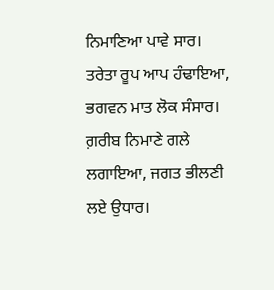ਨਿਮਾਣਿਆ ਪਾਵੇ ਸਾਰ। ਤਰੇਤਾ ਰੂਪ ਆਪ ਹੰਢਾਇਆ, ਭਗਵਨ ਮਾਤ ਲੋਕ ਸੰਸਾਰ। ਗ਼ਰੀਬ ਨਿਮਾਣੇ ਗਲੇ ਲਗਾਇਆ, ਜਗਤ ਭੀਲਣੀ ਲਏ ਉਧਾਰ।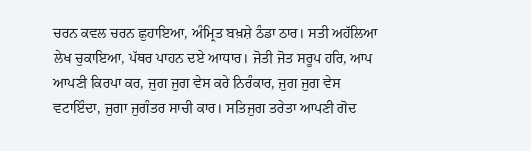ਚਰਨ ਕਵਲ ਚਰਨ ਛੁਹਾਇਆ, ਅੰਮ੍ਰਿਤ ਬਖ਼ਸ਼ੇ ਠੰਡਾ ਠਾਰ। ਸਤੀ ਅਹੱਲਿਆ ਲੇਖ ਚੁਕਾਇਆ, ਪੱਥਰ ਪਾਹਨ ਦਏ ਆਧਾਰ। ਜੋਤੀ ਜੋਤ ਸਰੂਪ ਹਰਿ, ਆਪ ਆਪਣੀ ਕਿਰਪਾ ਕਰ, ਜੁਗ ਜੁਗ ਵੇਸ ਕਰੇ ਨਿਰੰਕਾਰ, ਜੁਗ ਜੁਗ ਵੇਸ ਵਟਾਇੰਦਾ, ਜੁਗਾ ਜੁਗੰਤਰ ਸਾਚੀ ਕਾਰ। ਸਤਿਜੁਗ ਤਰੇਤਾ ਆਪਣੀ ਗੋਦ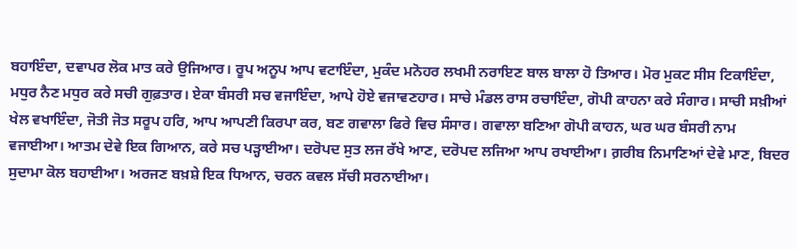ਬਹਾਇੰਦਾ, ਦਵਾਪਰ ਲੋਕ ਮਾਤ ਕਰੇ ਉਜਿਆਰ। ਰੂਪ ਅਨੂਪ ਆਪ ਵਟਾਇੰਦਾ, ਮੁਕੰਦ ਮਨੋਹਰ ਲਖਮੀ ਨਰਾਇਣ ਬਾਲ ਬਾਲਾ ਹੋ ਤਿਆਰ। ਮੋਰ ਮੁਕਟ ਸੀਸ ਟਿਕਾਇੰਦਾ, ਮਧੁਰ ਨੈਣ ਮਧੁਰ ਕਰੇ ਸਚੀ ਗੁਫ਼ਤਾਰ। ਏਕਾ ਬੰਸਰੀ ਸਚ ਵਜਾਇੰਦਾ, ਆਪੇ ਹੋਏ ਵਜਾਵਣਹਾਰ। ਸਾਚੇ ਮੰਡਲ ਰਾਸ ਰਚਾਇੰਦਾ, ਗੋਪੀ ਕਾਹਨਾ ਕਰੇ ਸੰਗਾਰ। ਸਾਚੀ ਸਖ਼ੀਆਂ ਖੇਲ ਵਖਾਇੰਦਾ, ਜੋਤੀ ਜੋਤ ਸਰੂਪ ਹਰਿ, ਆਪ ਆਪਣੀ ਕਿਰਪਾ ਕਰ, ਬਣ ਗਵਾਲਾ ਫਿਰੇ ਵਿਚ ਸੰਸਾਰ। ਗਵਾਲਾ ਬਣਿਆ ਗੋਪੀ ਕਾਹਨ, ਘਰ ਘਰ ਬੰਸਰੀ ਨਾਮ ਵਜਾਈਆ। ਆਤਮ ਦੇਵੇ ਇਕ ਗਿਆਨ, ਕਰੇ ਸਚ ਪੜ੍ਹਾਈਆ। ਦਰੋਪਦ ਸੁਤ ਲਜ ਰੱਖੇ ਆਣ, ਦਰੋਪਦ ਲਜਿਆ ਆਪ ਰਖਾਈਆ। ਗ਼ਰੀਬ ਨਿਮਾਣਿਆਂ ਦੇਵੇ ਮਾਣ, ਬਿਦਰ ਸੁਦਾਮਾ ਕੋਲ ਬਹਾਈਆ। ਅਰਜਣ ਬਖ਼ਸ਼ੇ ਇਕ ਧਿਆਨ, ਚਰਨ ਕਵਲ ਸੱਚੀ ਸਰਨਾਈਆ।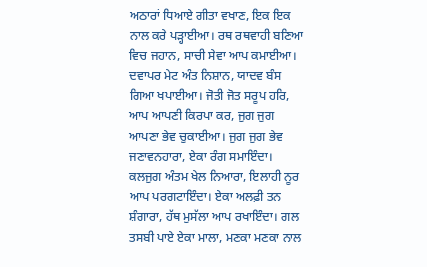ਅਠਾਰਾਂ ਧਿਆਏ ਗੀਤਾ ਵਖਾਣ, ਇਕ ਇਕ ਨਾਲ ਕਰੇ ਪੜ੍ਹਾਈਆ। ਰਥ ਰਥਵਾਹੀ ਬਣਿਆ ਵਿਚ ਜਹਾਨ, ਸਾਚੀ ਸੇਵਾ ਆਪ ਕਮਾਈਆ। ਦਵਾਪਰ ਮੇਟ ਅੰਤ ਨਿਸ਼ਾਨ, ਯਾਦਵ ਬੰਸ ਗਿਆ ਖਪਾਈਆ। ਜੋਤੀ ਜੋਤ ਸਰੂਪ ਹਰਿ, ਆਪ ਆਪਣੀ ਕਿਰਪਾ ਕਰ, ਜੁਗ ਜੁਗ ਆਪਣਾ ਭੇਵ ਚੁਕਾਈਆ। ਜੁਗ ਜੁਗ ਭੇਵ ਜਣਾਵਨਹਾਰਾ, ਏਕਾ ਰੰਗ ਸਮਾਇੰਦਾ। ਕਲਜੁਗ ਅੰਤਮ ਖੇਲ ਨਿਆਰਾ, ਇਲਾਹੀ ਨੂਰ ਆਪ ਪਰਗਟਾਇੰਦਾ। ਏਕਾ ਅਲਫ਼ੀ ਤਨ ਸ਼ੰਗਾਰਾ, ਹੱਥ ਮੁਸੱਲਾ ਆਪ ਰਖਾਇੰਦਾ। ਗਲ ਤਸਬੀ ਪਾਏ ਏਕਾ ਮਾਲਾ, ਮਣਕਾ ਮਣਕਾ ਨਾਲ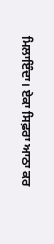ਮਿਲਾਇੰਦਾ। ਏਕਾ ਸਿਫ਼ਰਾ ਆਠਾ ਕਰ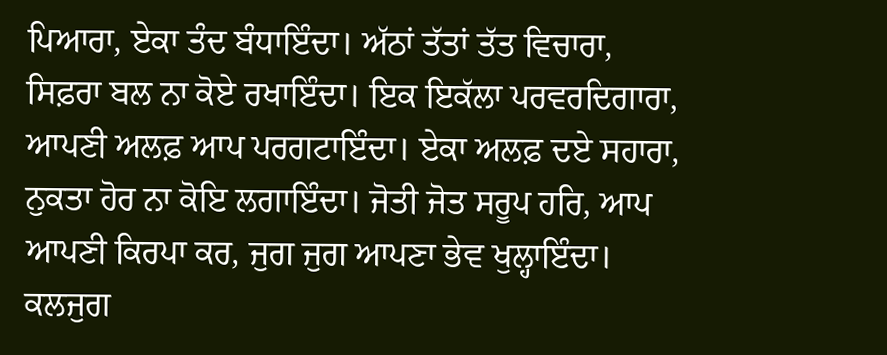ਪਿਆਰਾ, ਏਕਾ ਤੰਦ ਬੰਧਾਇੰਦਾ। ਅੱਠਾਂ ਤੱਤਾਂ ਤੱਤ ਵਿਚਾਰਾ, ਸਿਫ਼ਰਾ ਬਲ ਨਾ ਕੋਏ ਰਖਾਇੰਦਾ। ਇਕ ਇਕੱਲਾ ਪਰਵਰਦਿਗਾਰਾ, ਆਪਣੀ ਅਲਫ਼ ਆਪ ਪਰਗਟਾਇੰਦਾ। ਏਕਾ ਅਲਫ਼ ਦਏ ਸਹਾਰਾ, ਨੁਕਤਾ ਹੋਰ ਨਾ ਕੋਇ ਲਗਾਇੰਦਾ। ਜੋਤੀ ਜੋਤ ਸਰੂਪ ਹਰਿ, ਆਪ ਆਪਣੀ ਕਿਰਪਾ ਕਰ, ਜੁਗ ਜੁਗ ਆਪਣਾ ਭੇਵ ਖੁਲ੍ਹਾਇੰਦਾ। ਕਲਜੁਗ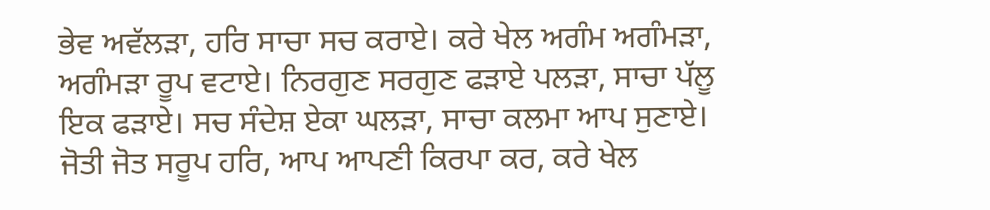ਭੇਵ ਅਵੱਲੜਾ, ਹਰਿ ਸਾਚਾ ਸਚ ਕਰਾਏ। ਕਰੇ ਖੇਲ ਅਗੰਮ ਅਗੰਮੜਾ, ਅਗੰਮੜਾ ਰੂਪ ਵਟਾਏ। ਨਿਰਗੁਣ ਸਰਗੁਣ ਫੜਾਏ ਪਲੜਾ, ਸਾਚਾ ਪੱਲੂ ਇਕ ਫੜਾਏ। ਸਚ ਸੰਦੇਸ਼ ਏਕਾ ਘਲੜਾ, ਸਾਚਾ ਕਲਮਾ ਆਪ ਸੁਣਾਏ। ਜੋਤੀ ਜੋਤ ਸਰੂਪ ਹਰਿ, ਆਪ ਆਪਣੀ ਕਿਰਪਾ ਕਰ, ਕਰੇ ਖੇਲ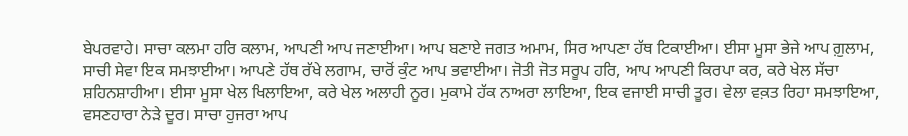ਬੇਪਰਵਾਹੇ। ਸਾਚਾ ਕਲਮਾ ਹਰਿ ਕਲਾਮ, ਆਪਣੀ ਆਪ ਜਣਾਈਆ। ਆਪ ਬਣਾਏ ਜਗਤ ਅਮਾਮ, ਸਿਰ ਆਪਣਾ ਹੱਥ ਟਿਕਾਈਆ। ਈਸਾ ਮੂਸਾ ਭੇਜੇ ਆਪ ਗ਼ੁਲਾਮ, ਸਾਚੀ ਸੇਵਾ ਇਕ ਸਮਝਾਈਆ। ਆਪਣੇ ਹੱਥ ਰੱਖੇ ਲਗਾਮ, ਚਾਰੋਂ ਕੁੰਟ ਆਪ ਭਵਾਈਆ। ਜੋਤੀ ਜੋਤ ਸਰੂਪ ਹਰਿ, ਆਪ ਆਪਣੀ ਕਿਰਪਾ ਕਰ, ਕਰੇ ਖੇਲ ਸੱਚਾ ਸ਼ਹਿਨਸ਼ਾਹੀਆ। ਈਸਾ ਮੂਸਾ ਖੇਲ ਖਿਲਾਇਆ, ਕਰੇ ਖੇਲ ਅਲਾਹੀ ਨੂਰ। ਮੁਕਾਮੇ ਹੱਕ ਨਾਅਰਾ ਲਾਇਆ, ਇਕ ਵਜਾਈ ਸਾਚੀ ਤੂਰ। ਵੇਲਾ ਵਕ਼ਤ ਰਿਹਾ ਸਮਝਾਇਆ, ਵਸਣਹਾਰਾ ਨੇੜੇ ਦੂਰ। ਸਾਚਾ ਹੁਜਰਾ ਆਪ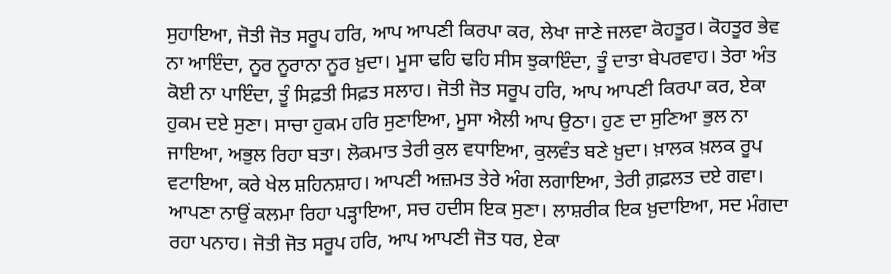ਸੁਹਾਇਆ, ਜੋਤੀ ਜੋਤ ਸਰੂਪ ਹਰਿ, ਆਪ ਆਪਣੀ ਕਿਰਪਾ ਕਰ, ਲੇਖਾ ਜਾਣੇ ਜਲਵਾ ਕੋਹਤੂਰ। ਕੋਹਤੂਰ ਭੇਵ ਨਾ ਆਇੰਦਾ, ਨੂਰ ਨੂਰਾਨਾ ਨੂਰ ਖ਼ੁਦਾ। ਮੂਸਾ ਢਹਿ ਢਹਿ ਸੀਸ ਝੁਕਾਇੰਦਾ, ਤੂੰ ਦਾਤਾ ਬੇਪਰਵਾਹ। ਤੇਰਾ ਅੰਤ ਕੋਈ ਨਾ ਪਾਇੰਦਾ, ਤੂੰ ਸਿਫ਼ਤੀ ਸਿਫ਼ਤ ਸਲਾਹ। ਜੋਤੀ ਜੋਤ ਸਰੂਪ ਹਰਿ, ਆਪ ਆਪਣੀ ਕਿਰਪਾ ਕਰ, ਏਕਾ ਹੁਕਮ ਦਏ ਸੁਣਾ। ਸਾਚਾ ਹੁਕਮ ਹਰਿ ਸੁਣਾਇਆ, ਮੂਸਾ ਐਲੀ ਆਪ ਉਠਾ। ਹੁਣ ਦਾ ਸੁਣਿਆ ਭੁਲ ਨਾ ਜਾਇਆ, ਅਭੁਲ ਰਿਹਾ ਬਤਾ। ਲੋਕਮਾਤ ਤੇਰੀ ਕੁਲ ਵਧਾਇਆ, ਕੁਲਵੰਤ ਬਣੇ ਖ਼ੁਦਾ। ਖ਼ਾਲਕ ਖ਼ਲਕ ਰੂਪ ਵਟਾਇਆ, ਕਰੇ ਖੇਲ ਸ਼ਹਿਨਸ਼ਾਹ। ਆਪਣੀ ਅਜ਼ਮਤ ਤੇਰੇ ਅੰਗ ਲਗਾਇਆ, ਤੇਰੀ ਗ਼ਫ਼ਲਤ ਦਏ ਗਵਾ। ਆਪਣਾ ਨਾਉਂ ਕਲਮਾ ਰਿਹਾ ਪੜ੍ਹਾਇਆ, ਸਚ ਹਦੀਸ ਇਕ ਸੁਣਾ। ਲਾਸ਼ਰੀਕ ਇਕ ਖ਼ੁਦਾਇਆ, ਸਦ ਮੰਗਦਾ ਰਹਾ ਪਨਾਹ। ਜੋਤੀ ਜੋਤ ਸਰੂਪ ਹਰਿ, ਆਪ ਆਪਣੀ ਜੋਤ ਧਰ, ਏਕਾ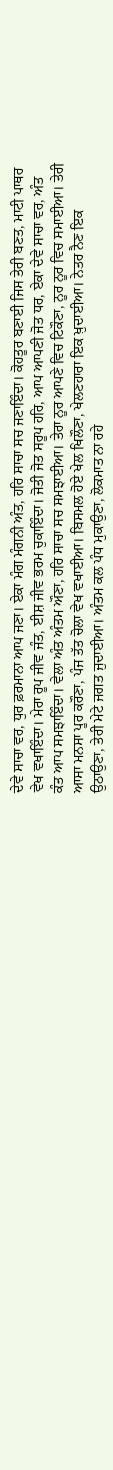ਦੇਵੇ ਸਾਚਾ ਵਰ, ਧੁਰ ਫ਼ਰਮਾਨਾ ਆਪ ਜਣਾ। ਏਕਾ ਮੰਗ ਮੰਗਨੀ ਅੰਤ, ਹਰਿ ਸਾਚਾ ਸਚ ਜਣਾਇੰਦਾ। ਕੋਹਤੂਰ ਬਣਾਈ ਜਿਸ ਤੇਰੀ ਬਣਤ, ਮਾਟੀ ਪਾਥਰ ਵੇਖ ਵਖਾਇੰਦਾ। ਮੇਰਾ ਰੂਪ ਜੀਵ ਜੰਤ, ਈਸ਼ ਜੀਵ ਭਰਮ ਚੁਕਾਇੰਦਾ। ਜੋਤੀ ਜੋਤ ਸਰੂਪ ਹਰਿ, ਆਪ ਆਪਣੀ ਜੋਤ ਧਰ, ਏਕਾ ਦੇਵੇ ਸਾਚਾ ਵਰ, ਅੰਤ ਕੰਤ ਆਪ ਸਮਝਾਇੰਦਾ। ਵੇਲਾ ਅੰਤ ਅੰਤਮ ਔਣਾ, ਹਰਿ ਸਾਚਾ ਸਚ ਸਮਝਾਈਆ। ਤੇਰਾ ਨੂਰ ਆਪਣੇ ਵਿਚ ਟਿਕੌਣਾ, ਨੂਰ ਨੂਰ ਵਿਚ ਸਮਾਈਆ। ਤੇਰੀ ਆਸਾ ਮਨਸਾ ਪੂਰ ਕਰੌਣਾ, ਪੰਜ ਤੱਤ ਚੋਲਾ ਵੇਖ ਵਖਾਈਆ। ਬਿਸਮਲ ਹੋਏ ਖੇਲ ਖਿਲੌਣਾ, ਖੇਲਣਹਾਰਾ ਇਕ ਖ਼ੁਦਾਈਆ। ਨੇਤਰ ਨੈਣ ਇਕ ਉਠਾਉਣਾ, ਤੇਰੀ ਮੇਟੇ ਜਗਤ ਜੁਦਾਈਆ। ਅੰਤਮ ਕਲ ਪੰਧ ਮੁਕਾਉਣਾ, ਲੋਕਮਾਤ ਨਾ ਰਹੇ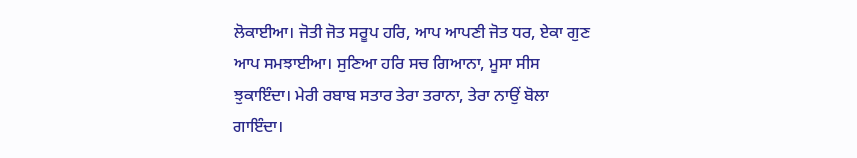ਲੋਕਾਈਆ। ਜੋਤੀ ਜੋਤ ਸਰੂਪ ਹਰਿ, ਆਪ ਆਪਣੀ ਜੋਤ ਧਰ, ਏਕਾ ਗੁਣ ਆਪ ਸਮਝਾਈਆ। ਸੁਣਿਆ ਹਰਿ ਸਚ ਗਿਆਨਾ, ਮੂਸਾ ਸੀਸ ਝੁਕਾਇੰਦਾ। ਮੇਰੀ ਰਬਾਬ ਸਤਾਰ ਤੇਰਾ ਤਰਾਨਾ, ਤੇਰਾ ਨਾਉਂ ਬੋਲਾ ਗਾਇੰਦਾ।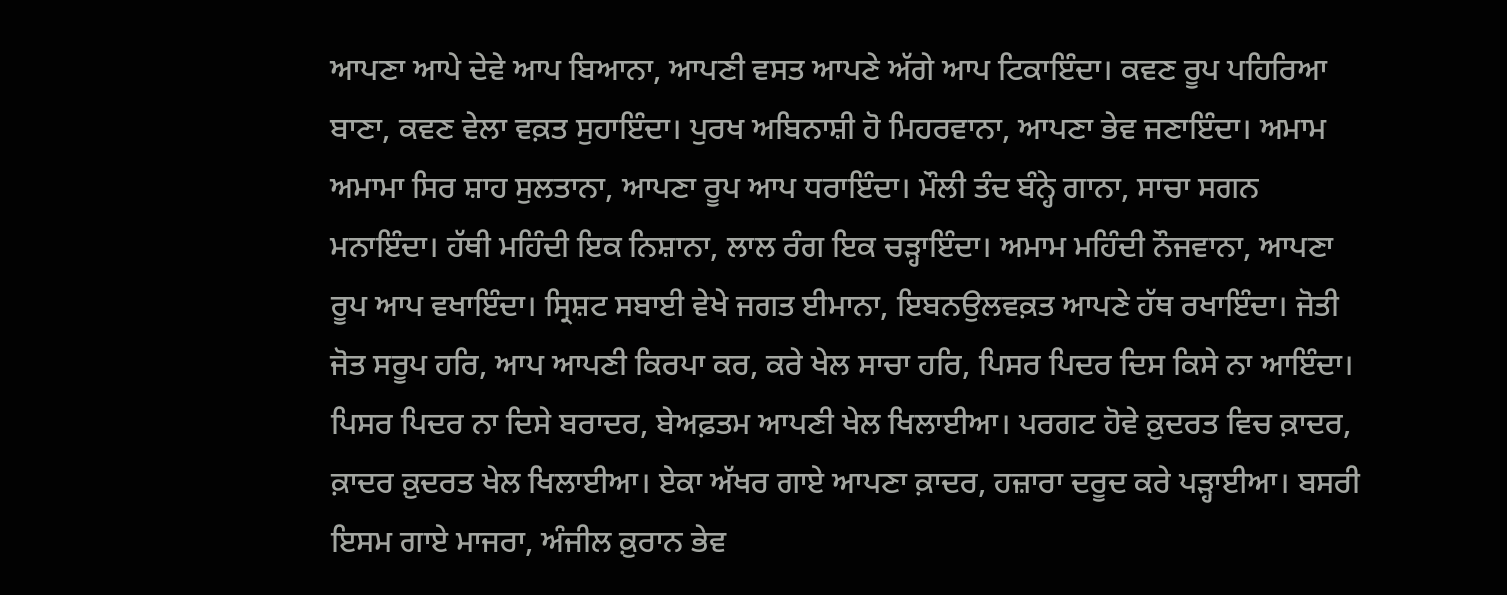ਆਪਣਾ ਆਪੇ ਦੇਵੇ ਆਪ ਬਿਆਨਾ, ਆਪਣੀ ਵਸਤ ਆਪਣੇ ਅੱਗੇ ਆਪ ਟਿਕਾਇੰਦਾ। ਕਵਣ ਰੂਪ ਪਹਿਰਿਆ ਬਾਣਾ, ਕਵਣ ਵੇਲਾ ਵਕ਼ਤ ਸੁਹਾਇੰਦਾ। ਪੁਰਖ ਅਬਿਨਾਸ਼ੀ ਹੋ ਮਿਹਰਵਾਨਾ, ਆਪਣਾ ਭੇਵ ਜਣਾਇੰਦਾ। ਅਮਾਮ ਅਮਾਮਾ ਸਿਰ ਸ਼ਾਹ ਸੁਲਤਾਨਾ, ਆਪਣਾ ਰੂਪ ਆਪ ਧਰਾਇੰਦਾ। ਮੌਲੀ ਤੰਦ ਬੰਨ੍ਹੇ ਗਾਨਾ, ਸਾਚਾ ਸਗਨ ਮਨਾਇੰਦਾ। ਹੱਥੀ ਮਹਿੰਦੀ ਇਕ ਨਿਸ਼ਾਨਾ, ਲਾਲ ਰੰਗ ਇਕ ਚੜ੍ਹਾਇੰਦਾ। ਅਮਾਮ ਮਹਿੰਦੀ ਨੌਜਵਾਨਾ, ਆਪਣਾ ਰੂਪ ਆਪ ਵਖਾਇੰਦਾ। ਸ੍ਰਿਸ਼ਟ ਸਬਾਈ ਵੇਖੇ ਜਗਤ ਈਮਾਨਾ, ਇਬਨਉਲਵਕ਼ਤ ਆਪਣੇ ਹੱਥ ਰਖਾਇੰਦਾ। ਜੋਤੀ ਜੋਤ ਸਰੂਪ ਹਰਿ, ਆਪ ਆਪਣੀ ਕਿਰਪਾ ਕਰ, ਕਰੇ ਖੇਲ ਸਾਚਾ ਹਰਿ, ਪਿਸਰ ਪਿਦਰ ਦਿਸ ਕਿਸੇ ਨਾ ਆਇੰਦਾ। ਪਿਸਰ ਪਿਦਰ ਨਾ ਦਿਸੇ ਬਰਾਦਰ, ਬੇਅਫ਼ਤਮ ਆਪਣੀ ਖੇਲ ਖਿਲਾਈਆ। ਪਰਗਟ ਹੋਵੇ ਕ਼ੁਦਰਤ ਵਿਚ ਕ਼ਾਦਰ, ਕ਼ਾਦਰ ਕ਼ੁਦਰਤ ਖੇਲ ਖਿਲਾਈਆ। ਏਕਾ ਅੱਖਰ ਗਾਏ ਆਪਣਾ ਕ਼ਾਦਰ, ਹਜ਼ਾਰਾ ਦਰੂਦ ਕਰੇ ਪੜ੍ਹਾਈਆ। ਬਸਰੀ ਇਸਮ ਗਾਏ ਮਾਜਰਾ, ਅੰਜੀਲ ਕ਼ੁਰਾਨ ਭੇਵ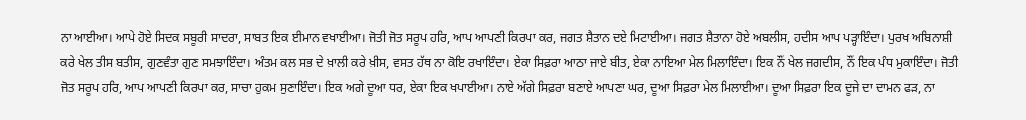ਨਾ ਆਈਆ। ਆਪੇ ਹੋਏ ਸਿਦਕ ਸਬੂਰੀ ਸਾਦਰਾ, ਸਾਬਤ ਇਕ ਈਮਾਨ ਵਖਾਈਆ। ਜੋਤੀ ਜੋਤ ਸਰੂਪ ਹਰਿ, ਆਪ ਆਪਣੀ ਕਿਰਪਾ ਕਰ, ਜਗਤ ਸ਼ੈਤਾਨ ਦਏ ਮਿਟਾਈਆ। ਜਗਤ ਸ਼ੈਤਾਨਾ ਹੋਏ ਅਬਲੀਸ, ਹਦੀਸ ਆਪ ਪੜ੍ਹਾਇੰਦਾ। ਪੁਰਖ ਅਬਿਨਾਸ਼ੀ ਕਰੇ ਖੇਲ ਤੀਸ ਬਤੀਸ, ਗੁਣਵੰਤਾ ਗੁਣ ਸਮਝਾਇੰਦਾ। ਅੰਤਮ ਕਲ ਸਭ ਦੇ ਖ਼ਾਲੀ ਕਰੇ ਖ਼ੀਸ, ਵਸਤ ਹੱਥ ਨਾ ਕੋਇ ਰਖਾਇੰਦਾ। ਏਕਾ ਸਿਫ਼ਰਾ ਆਠਾ ਜਾਏ ਬੀਤ, ਏਕਾ ਨਾਇਆ ਮੇਲ ਮਿਲਾਇੰਦਾ। ਇਕ ਨੌਂ ਖੇਲ ਜਗਦੀਸ, ਨੌਂ ਇਕ ਪੰਧ ਮੁਕਾਇੰਦਾ। ਜੋਤੀ ਜੋਤ ਸਰੂਪ ਹਰਿ, ਆਪ ਆਪਣੀ ਕਿਰਪਾ ਕਰ, ਸਾਚਾ ਹੁਕਮ ਸੁਣਾਇੰਦਾ। ਇਕ ਅਗੇ ਦੂਆ ਧਰ, ਏਕਾ ਇਕ ਖਪਾਈਆ। ਨਾਏ ਅੱਗੇ ਸਿਫ਼ਰਾ ਬਣਾਏ ਆਪਣਾ ਘਰ, ਦੂਆ ਸਿਫ਼ਰਾ ਮੇਲ ਮਿਲਾਈਆ। ਦੂਆ ਸਿਫ਼ਰਾ ਇਕ ਦੂਜੇ ਦਾ ਦਾਮਨ ਫੜ, ਨਾ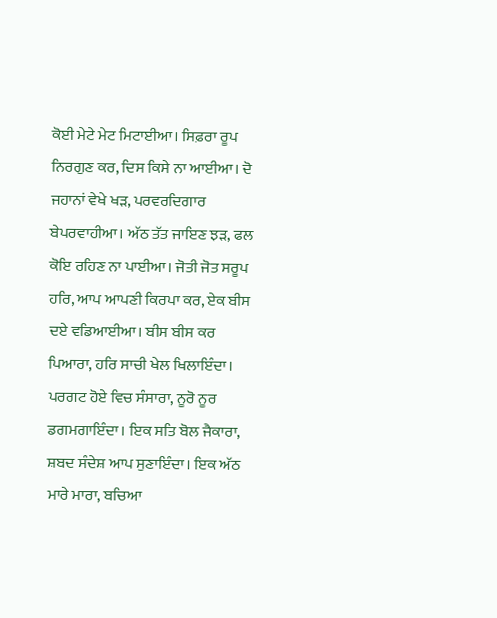ਕੋਈ ਮੇਟੇ ਮੇਟ ਮਿਟਾਈਆ। ਸਿਫ਼ਰਾ ਰੂਪ ਨਿਰਗੁਣ ਕਰ, ਦਿਸ ਕਿਸੇ ਨਾ ਆਈਆ। ਦੋ ਜਹਾਨਾਂ ਵੇਖੇ ਖੜ, ਪਰਵਰਦਿਗਾਰ ਬੇਪਰਵਾਹੀਆ। ਅੱਠ ਤੱਤ ਜਾਇਣ ਝੜ, ਫਲ ਕੋਇ ਰਹਿਣ ਨਾ ਪਾਈਆ। ਜੋਤੀ ਜੋਤ ਸਰੂਪ ਹਰਿ, ਆਪ ਆਪਣੀ ਕਿਰਪਾ ਕਰ, ਏਕ ਬੀਸ ਦਏ ਵਡਿਆਈਆ। ਬੀਸ ਬੀਸ ਕਰ ਪਿਆਰਾ, ਹਰਿ ਸਾਚੀ ਖੇਲ ਖਿਲਾਇੰਦਾ। ਪਰਗਟ ਹੋਏ ਵਿਚ ਸੰਸਾਰਾ, ਨੂਰੋ ਨੂਰ ਡਗਮਗਾਇੰਦਾ। ਇਕ ਸਤਿ ਬੋਲ ਜੈਕਾਰਾ, ਸ਼ਬਦ ਸੰਦੇਸ਼ ਆਪ ਸੁਣਾਇੰਦਾ। ਇਕ ਅੱਠ ਮਾਰੇ ਮਾਰਾ, ਬਚਿਆ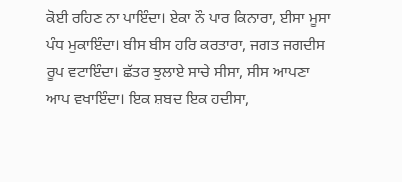ਕੋਈ ਰਹਿਣ ਨਾ ਪਾਇੰਦਾ। ਏਕਾ ਨੌ ਪਾਰ ਕਿਨਾਰਾ, ਈਸਾ ਮੂਸਾ ਪੰਧ ਮੁਕਾਇੰਦਾ। ਬੀਸ ਬੀਸ ਹਰਿ ਕਰਤਾਰਾ, ਜਗਤ ਜਗਦੀਸ ਰੂਪ ਵਟਾਇੰਦਾ। ਛੱਤਰ ਝੁਲਾਏ ਸਾਚੇ ਸੀਸਾ, ਸੀਸ ਆਪਣਾ ਆਪ ਵਖਾਇੰਦਾ। ਇਕ ਸ਼ਬਦ ਇਕ ਹਦੀਸਾ,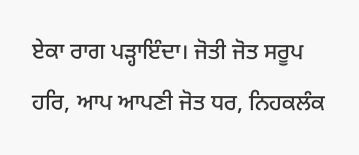ਏਕਾ ਰਾਗ ਪੜ੍ਹਾਇੰਦਾ। ਜੋਤੀ ਜੋਤ ਸਰੂਪ ਹਰਿ, ਆਪ ਆਪਣੀ ਜੋਤ ਧਰ, ਨਿਹਕਲੰਕ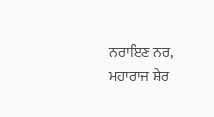ਨਰਾਇਣ ਨਰ, ਮਹਾਰਾਜ ਸ਼ੇਰ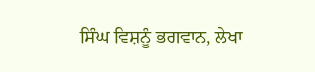ਸਿੰਘ ਵਿਸ਼ਨੂੰ ਭਗਵਾਨ, ਲੇਖਾ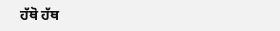ਹੱਥੋ ਹੱਥ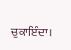ਚੁਕਾਇੰਦਾ।